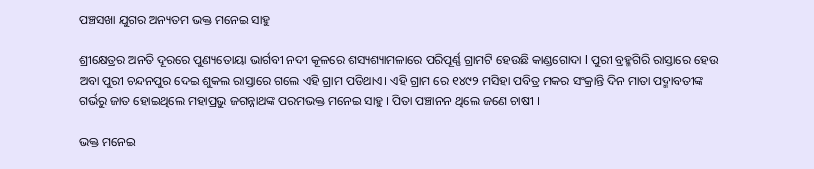ପଞ୍ଚସଖା ଯୁଗର ଅନ୍ୟତମ ଭକ୍ତ ମନେଇ ସାହୁ

ଶ୍ରୀକ୍ଷେତ୍ରର ଅନତି ଦୂରରେ ପୁଣ୍ୟତୋୟା ଭାର୍ଗବୀ ନଦୀ କୂଳରେ ଶସ୍ୟଶ୍ୟାମଳାରେ ପରିପୂର୍ଣ୍ଣ ଗ୍ରାମଟି ହେଉଛି କାଣ୍ଡଗୋଦା l ପୁରୀ ବ୍ରହ୍ମଗିରି ରାସ୍ତାରେ ହେଉ ଅବା ପୁରୀ ଚନ୍ଦନପୁର ଦେଇ ଶୁକଲ ରାସ୍ତାରେ ଗଲେ ଏହି ଗ୍ରାମ ପଡିଥାଏ। ଏହି ଗ୍ରାମ ରେ ୧୪୯୨ ମସିହା ପବିତ୍ର ମକର ସଂକ୍ରାନ୍ତି ଦିନ ମାତା ପଦ୍ମାବତୀଙ୍କ ଗର୍ଭରୁ ଜାତ ହୋଇଥିଲେ ମହାପ୍ରଭୁ ଜଗନ୍ନାଥଙ୍କ ପରମଭକ୍ତ ମନେଇ ସାହୁ । ପିତା ପଞ୍ଚାନନ ଥିଲେ ଜଣେ ଚାଷୀ ।

ଭକ୍ତ ମନେଇ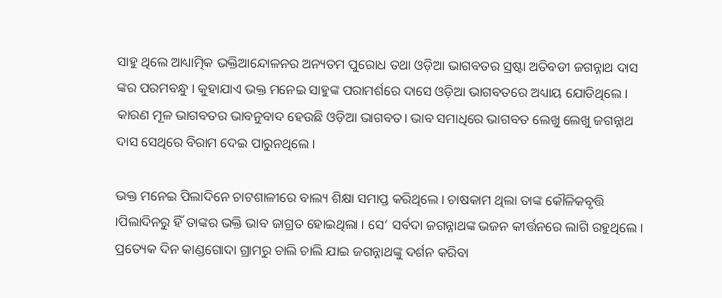ସାହୁ ଥିଲେ ଆଧ୍ୟାତ୍ମିକ ଭକ୍ତିଆନ୍ଦୋଳନର ଅନ୍ୟତମ ପୁରୋଧ ତଥା ଓଡ଼ିଆ ଭାଗବତର ସ୍ରଷ୍ଟା ଅତିବଡୀ ଜଗନ୍ନାଥ ଦାସ ଙ୍କର ପରମବନ୍ଧୁ । କୁହାଯାଏ ଭକ୍ତ ମନେଇ ସାହୁଙ୍କ ପରାମର୍ଶରେ ଦାସେ ଓଡ଼ିଆ ଭାଗବତରେ ଅଧ୍ୟାୟ ଯୋଡିଥିଲେ। କାରଣ ମୂଳ ଭାଗବତର ଭାବନୁବାଦ ହେଉଛି ଓଡ଼ିଆ ଭାଗବତ। ଭାବ ସମାଧିରେ ଭାଗବତ ଲେଖୁ ଲେଖୁ ଜଗନ୍ନାଥ ଦାସ ସେଥିରେ ବିରାମ ଦେଇ ପାରୁନଥିଲେ।

ଭକ୍ତ ମନେଇ ପିଲାଦିନେ ଚାଟଶାଳୀରେ ବାଲ୍ୟ ଶିକ୍ଷା ସମାପ୍ତ କରିଥିଲେ। ଚାଷକାମ ଥିଲା ତାଙ୍କ କୌଳିକବୃତ୍ତି ।ପିଲାଦିନରୁ ହିଁ ତାଙ୍କର ଭକ୍ତି ଭାବ ଜାଗ୍ରତ ହୋଇଥିଲା । ସେ’ ସର୍ବଦା ଜଗନ୍ନାଥଙ୍କ ଭଜନ କୀର୍ତ୍ତନରେ ଲାଗି ରହୁଥିଲେ। ପ୍ରତ୍ୟେକ ଦିନ କାଣ୍ଡଗୋଦା ଗ୍ରାମରୁ ଚାଲି ଚାଲି ଯାଇ ଜଗନ୍ନାଥଙ୍କୁ ଦର୍ଶନ କରିବା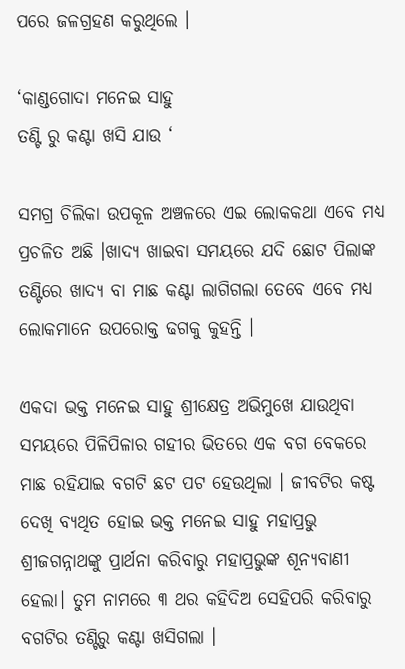ପରେ ଜଳଗ୍ରହଣ କରୁଥିଲେ ।

‘କାଣ୍ଡଗୋଦା ମନେଇ ସାହୁ
ତଣ୍ଟି ରୁ କଣ୍ଟା ଖସି ଯାଉ ‘

ସମଗ୍ର ଚିଲିକା ଉପକୂଳ ଅଞ୍ଚଳରେ ଏଇ ଲୋକକଥା ଏବେ ମଧ୍ୟ ପ୍ରଚଳିତ ଅଛି ।ଖାଦ୍ୟ ଖାଇବା ସମୟରେ ଯଦି ଛୋଟ ପିଲାଙ୍କ ତଣ୍ଟିରେ ଖାଦ୍ୟ ବା ମାଛ କଣ୍ଟା ଲାଗିଗଲା ତେବେ ଏବେ ମଧ୍ୟ ଲୋକମାନେ ଉପରୋକ୍ତ ଢଗକୁ କୁହନ୍ତି ।

ଏକଦା ଭକ୍ତ ମନେଇ ସାହୁ ଶ୍ରୀକ୍ଷେତ୍ର ଅଭିମୁଖେ ଯାଉଥିବା ସମୟରେ ପିଳିପିଳାର ଗହୀର ଭିତରେ ଏକ ବଗ ବେକରେ ମାଛ ରହିଯାଇ ବଗଟି ଛଟ ପଟ ହେଉଥିଲା । ଜୀବଟିର କଷ୍ଟ ଦେଖି ବ୍ୟଥିତ ହୋଇ ଭକ୍ତ ମନେଇ ସାହୁ ମହାପ୍ରଭୁ ଶ୍ରୀଜଗନ୍ନାଥଙ୍କୁ ପ୍ରାର୍ଥନା କରିବାରୁ ମହାପ୍ରଭୁଙ୍କ ଶୂନ୍ୟବାଣୀ ହେଲା। ତୁମ ନାମରେ ୩ ଥର କହିଦିଅ ସେହିପରି କରିବାରୁ ବଗଟିର ତଣ୍ଟିରୁ କଣ୍ଟା ଖସିଗଲା ।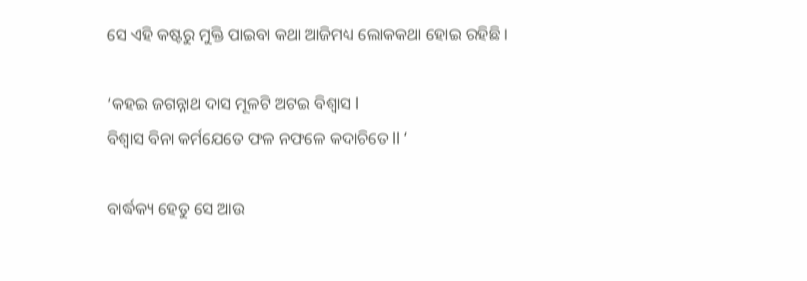ସେ ଏହି କଷ୍ଟରୁ ମୁକ୍ତି ପାଇବା କଥା ଆଜିମଧ୍ୟ ଲୋକକଥା ହୋଇ ରହିଛି ।

‘କହଇ ଜଗନ୍ନାଥ ଦାସ ମୂଳଟି ଅଟଇ ବିଶ୍ୱାସ l
ବିଶ୍ୱାସ ବିନା କର୍ମଯେତେ ଫଳ ନଫଳେ କଦାଚିତେ ll ‘

ବାର୍ଦ୍ଧକ୍ୟ ହେତୁ ସେ ଆଉ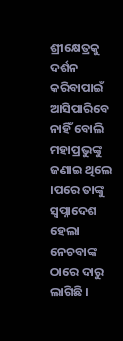ଶ୍ରୀକ୍ଷେତ୍ରକୁ ଦର୍ଶନ କରିବାପାଇଁ ଆସିପାରିବେ ନାହିଁ ବୋଲି ମହାପ୍ରଭୁଙ୍କୁ ଜଣାଇ ଥିଲେ ।ପରେ ତାଙ୍କୁ ସ୍ୱପ୍ନାଦେଶ ହେଲା ନେଚବାଙ୍କ ଠାରେ ଦାରୁ ଲାଗିଛି ।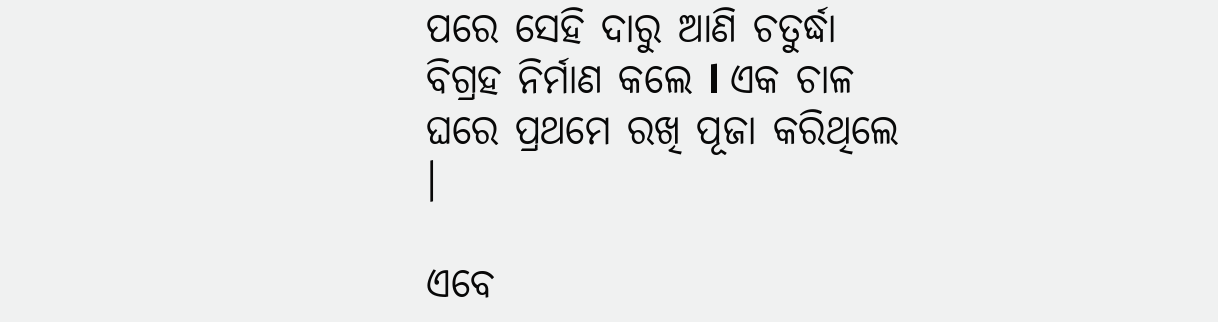ପରେ ସେହି ଦାରୁ ଆଣି ଚତୁର୍ଦ୍ଧା ବିଗ୍ରହ ନିର୍ମାଣ କଲେ l ଏକ ଚାଳ ଘରେ ପ୍ରଥମେ ରଖି ପୂଜା କରିଥିଲେ ।

ଏବେ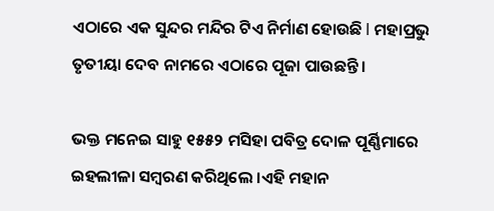ଏଠାରେ ଏକ ସୁନ୍ଦର ମନ୍ଦିର ଟିଏ ନିର୍ମାଣ ହୋଉଛି l ମହାପ୍ରଭୁ ତୃତୀୟା ଦେବ ନାମରେ ଏଠାରେ ପୂଜା ପାଉଛନ୍ତି ।

ଭକ୍ତ ମନେଇ ସାହୁ ୧୫୫୨ ମସିହା ପବିତ୍ର ଦୋଳ ପୂର୍ଣ୍ଣିମାରେ ଇହଲୀଳା ସମ୍ବରଣ କରିଥିଲେ ।ଏହି ମହାନ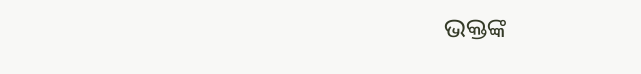ଭକ୍ତଙ୍କ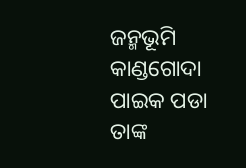ଜନ୍ମଭୂମି କାଣ୍ଡଗୋଦା ପାଇକ ପଡା ତାଙ୍କ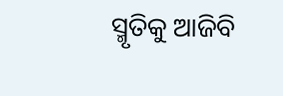ସ୍ମୃତିକୁ ଆଜିବି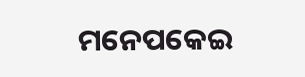ମନେପକେଇ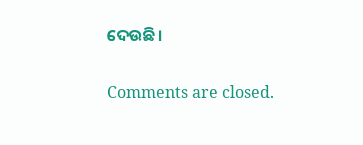ଦେଉଛି।

Comments are closed.